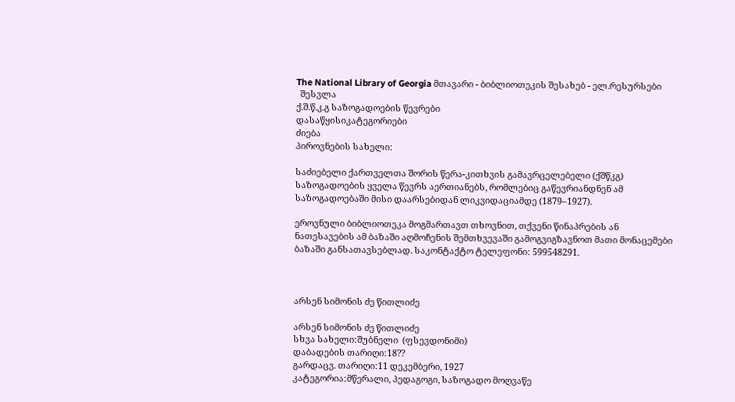The National Library of Georgia მთავარი - ბიბლიოთეკის შესახებ - ელ.რესურსები
  შესვლა
ქ.შ.წ.კ.გ საზოგადოების წევრები
დასაწყისიკატეგორიები
ძიება
პიროვნების სახელი:

საძიებელი ქართველთა შორის წერა-კითხვის გამავრცელებელი (ქშწკგ) საზოგადოების ყველა წევრს აერთიანებს, რომლებიც გაწევრიანდნენ ამ საზოგადოებაში მისი დაარსებიდან ლიკვიდაციამდე (1879–1927).

ეროვნული ბიბლიოთეკა მოგმართავთ თხოვნით, თქვენი წინაპრების ან ნათესავების ამ ბაზაში აღმოჩენის შემთხვევაში გამოგვიგზავნოთ მათი მონაცემები ბაზაში განსათავსებლად. საკონტაქტო ტელეფონი: 599548291.



არსენ სიმონის ძე წითლიძე

არსენ სიმონის ძე წითლიძე
სხვა სახელი:შუბნელი  (ფსევდონიმი)
დაბადების თარიღი:18??
გარდაცვ. თარიღი:11 დეკემბერი, 1927
კატეგორია:მწერალი, პედაგოგი, საზოგადო მოღვაწე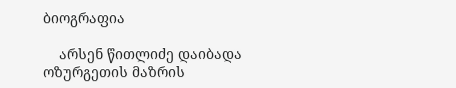ბიოგრაფია

    არსენ წითლიძე დაიბადა ოზურგეთის მაზრის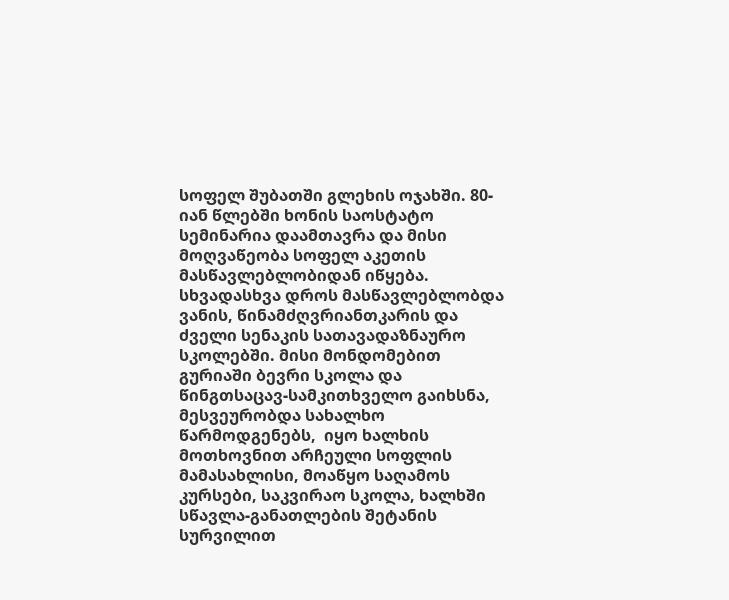სოფელ შუბათში გლეხის ოჯახში. 80-იან წლებში ხონის საოსტატო სემინარია დაამთავრა და მისი მოღვაწეობა სოფელ აკეთის მასწავლებლობიდან იწყება. სხვადასხვა დროს მასწავლებლობდა ვანის, წინამძღვრიანთკარის და ძველი სენაკის სათავადაზნაურო სკოლებში. მისი მონდომებით გურიაში ბევრი სკოლა და წინგთსაცავ-სამკითხველო გაიხსნა, მესვეურობდა სახალხო წარმოდგენებს,  იყო ხალხის მოთხოვნით არჩეული სოფლის მამასახლისი, მოაწყო საღამოს კურსები, საკვირაო სკოლა, ხალხში სწავლა-განათლების შეტანის სურვილით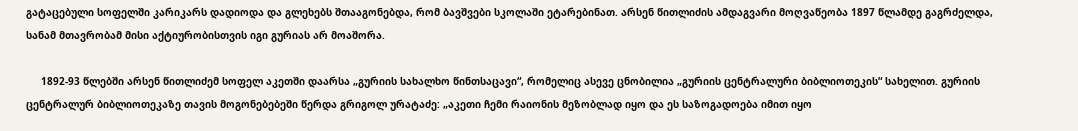გატაცებული სოფელში კარიკარს დადიოდა და გლეხებს შთააგონებდა, რომ ბავშვები სკოლაში ეტარებინათ. არსენ წითლიძის ამდაგვარი მოღვაწეობა 1897 წლამდე გაგრძელდა, სანამ მთავრობამ მისი აქტიურობისთვის იგი გურიას არ მოაშორა.

     1892-93 წლებში არსენ წითლიძემ სოფელ აკეთში დაარსა „გურიის სახალხო წინთსაცავი“, რომელიც ასევე ცნობილია „გურიის ცენტრალური ბიბლიოთეკის“ სახელით. გურიის ცენტრალურ ბიბლიოთეკაზე თავის მოგონებებეში წერდა გრიგოლ ურატაძე: „აკეთი ჩემი რაიონის მეზობლად იყო და ეს საზოგადოება იმით იყო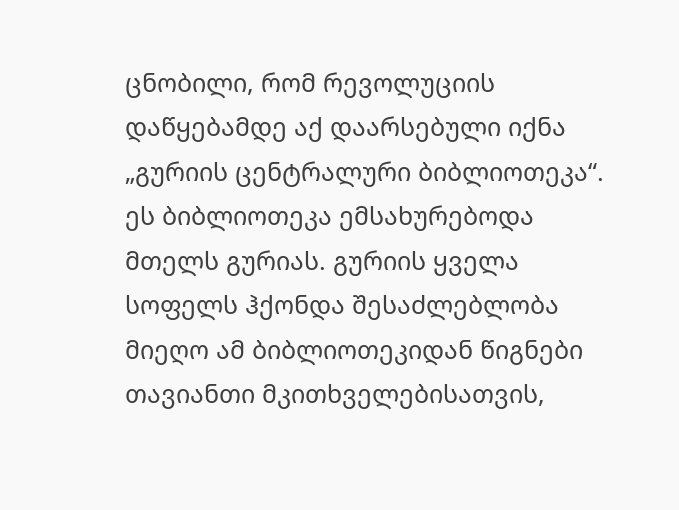ცნობილი, რომ რევოლუციის დაწყებამდე აქ დაარსებული იქნა „გურიის ცენტრალური ბიბლიოთეკა“. ეს ბიბლიოთეკა ემსახურებოდა მთელს გურიას. გურიის ყველა სოფელს ჰქონდა შესაძლებლობა მიეღო ამ ბიბლიოთეკიდან წიგნები თავიანთი მკითხველებისათვის,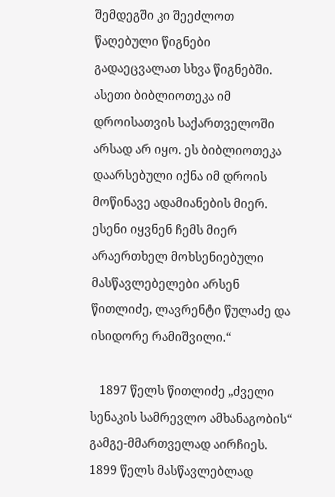შემდეგში კი შეეძლოთ წაღებული წიგნები გადაეცვალათ სხვა წიგნებში. ასეთი ბიბლიოთეკა იმ დროისათვის საქართველოში არსად არ იყო. ეს ბიბლიოთეკა დაარსებული იქნა იმ დროის მოწინავე ადამიანების მიერ. ესენი იყვნენ ჩემს მიერ არაერთხელ მოხსენიებული მასწავლებელები არსენ წითლიძე, ლავრენტი წულაძე და ისიდორე რამიშვილი.“

   1897 წელს წითლიძე „ძველი სენაკის სამრევლო ამხანაგობის“ გამგე-მმართველად აირჩიეს. 1899 წელს მასწავლებლად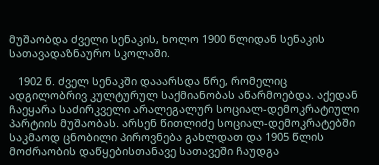მუშაობდა ძველი სენაკის, ხოლო 1900 წლიდან სენაკის სათავადაზნაურო სკოლაში.

   1902 წ. ძველ სენაკში დააარსდა წრე, რომელიც ადგილობრივ კულტურულ საქმიანობას აწარმოებდა. აქედან ჩაეყარა საძირკველი არალეგალურ სოციალ-დემოკრატიული პარტიის მუშაობას. არსენ წითლიძე სოციალ-დემოკრატებში საკმაოდ ცნობილი პიროვნება გახლდათ და 1905 წლის მოძრაობის დაწყებისთანავე სათავეში ჩაუდგა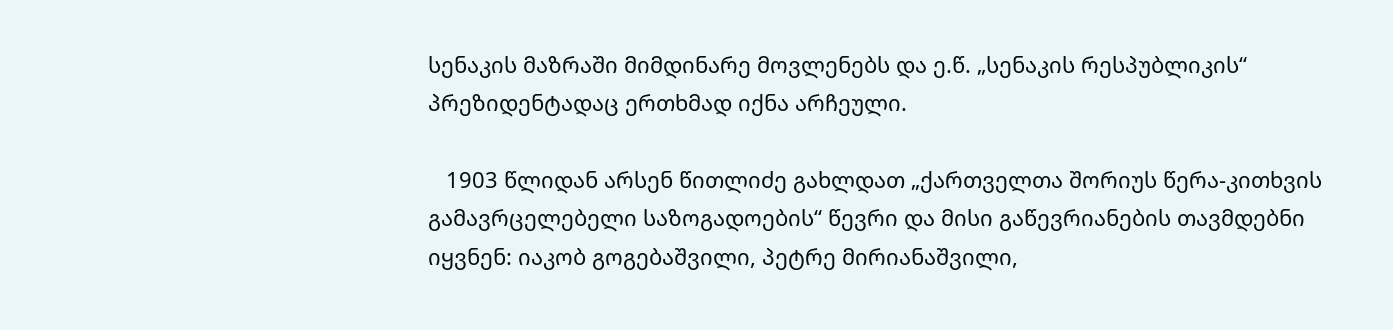სენაკის მაზრაში მიმდინარე მოვლენებს და ე.წ. „სენაკის რესპუბლიკის“ პრეზიდენტადაც ერთხმად იქნა არჩეული.

   1903 წლიდან არსენ წითლიძე გახლდათ „ქართველთა შორიუს წერა-კითხვის გამავრცელებელი საზოგადოების“ წევრი და მისი გაწევრიანების თავმდებნი იყვნენ: იაკობ გოგებაშვილი, პეტრე მირიანაშვილი,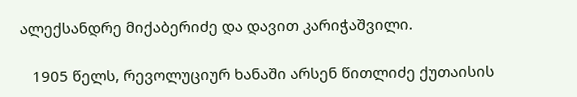ალექსანდრე მიქაბერიძე და დავით კარიჭაშვილი.

   1905 წელს, რევოლუციურ ხანაში არსენ წითლიძე ქუთაისის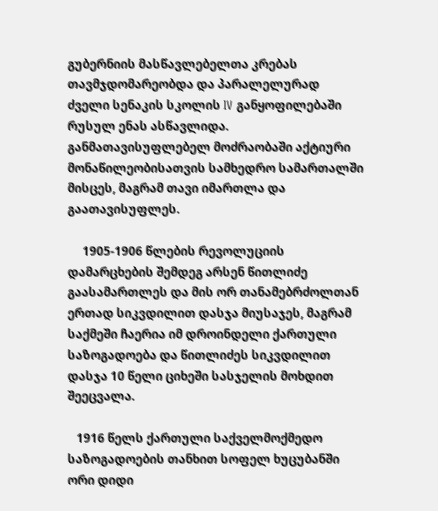გუბერნიის მასწავლებელთა კრებას თავმჯდომარეობდა და პარალელურად ძველი სენაკის სკოლის IV განყოფილებაში რუსულ ენას ასწავლიდა. განმათავისუფლებელ მოძრაობაში აქტიური მონაწილეობისათვის სამხედრო სამართალში მისცეს, მაგრამ თავი იმართლა და გაათავისუფლეს.

     1905-1906 წლების რევოლუციის დამარცხების შემდეგ არსენ წითლიძე გაასამართლეს და მის ორ თანამებრძოლთან ერთად სიკვდილით დასჯა მიუსაჯეს, მაგრამ საქმეში ჩაერია იმ დროინდელი ქართული საზოგადოება და წითლიძეს სიკვდილით დასჯა 10 წელი ციხეში სასჯელის მოხდით შეეცვალა.

   1916 წელს ქართული საქველმოქმედო საზოგადოების თანხით სოფელ ხუცუბანში ორი დიდი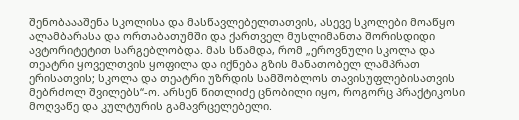შენობაააშენა სკოლისა და მასწავლებელთათვის, ასევე სკოლები მოაწყო ალამბარასა და ორთაბათუმში და ქართველ მუსლიმანთა შორისდიდი ავტორიტეტით სარგებლობდა. მას სწამდა, რომ „ეროვნული სკოლა და თეატრი ყოველთვის ყოფილა და იქნება გზის მანათობელ ლამპრათ ერისათვის; სკოლა და თეატრი უზრდის სამშობლოს თავისუფლებისათვის მებრძოლ შვილებს“-ო. არსენ წითლიძე ცნობილი იყო, როგორც პრაქტიკოსი მოღვაწე და კულტურის გამავრცელებელი.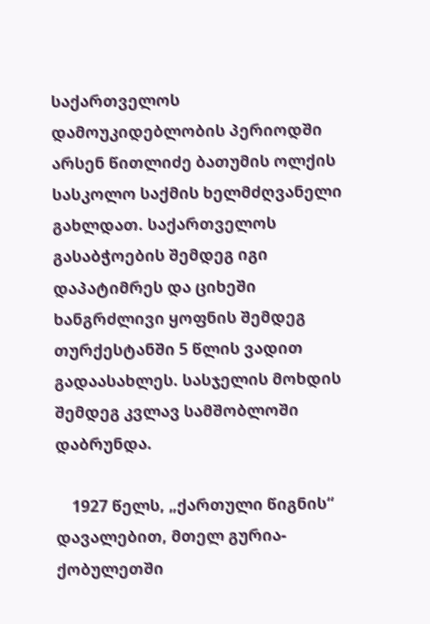საქართველოს დამოუკიდებლობის პერიოდში არსენ წითლიძე ბათუმის ოლქის სასკოლო საქმის ხელმძღვანელი გახლდათ. საქართველოს გასაბჭოების შემდეგ იგი დაპატიმრეს და ციხეში ხანგრძლივი ყოფნის შემდეგ თურქესტანში 5 წლის ვადით გადაასახლეს. სასჯელის მოხდის შემდეგ კვლავ სამშობლოში დაბრუნდა.

    1927 წელს, „ქართული წიგნის“ დავალებით, მთელ გურია-ქობულეთში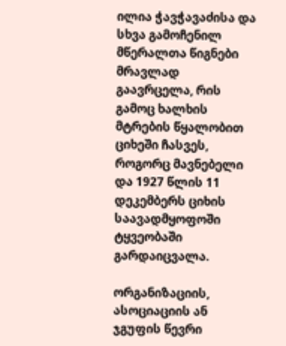ილია ჭავჭავაძისა და სხვა გამოჩენილ მწერალთა წიგნები მრავლად გაავრცელა, რის გამოც ხალხის მტრების წყალობით ციხეში ჩასვეს, როგორც მავნებელი და 1927 წლის 11 დეკემბერს ციხის საავადმყოფოში ტყვეობაში გარდაიცვალა.

ორგანიზაციის, ასოციაციის ან ჯგუფის წევრი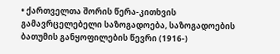• ქართველთა შორის წერა-კითხვის გამავრცელებელი საზოგადოება, საზოგადოების ბათუმის განყოფილების წევრი (1916-)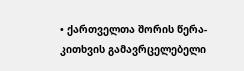• ქართველთა შორის წერა-კითხვის გამავრცელებელი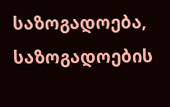საზოგადოება, საზოგადოების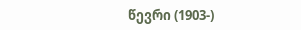წევრი (1903-)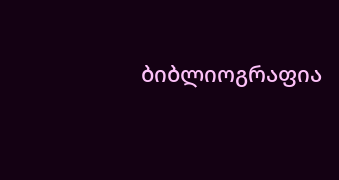ბიბლიოგრაფია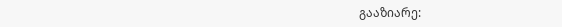გააზიარე: